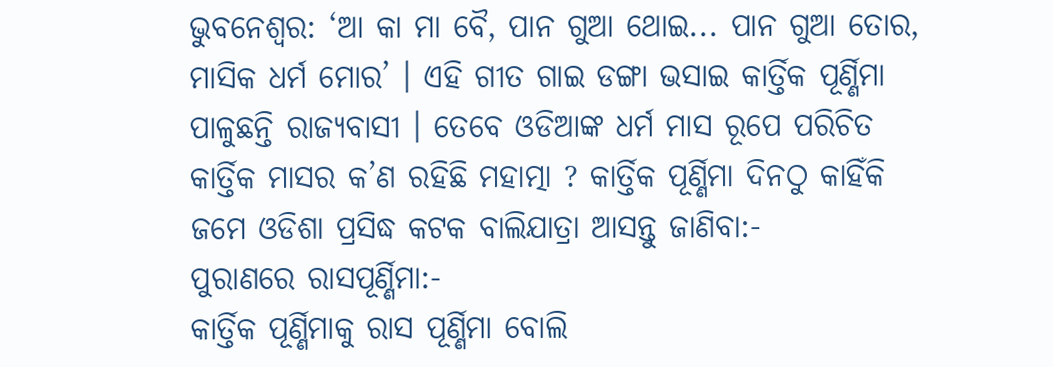ଭୁବନେଶ୍ବର: ‘ଆ କା ମା ବୈ, ପାନ ଗୁଆ ଥୋଇ... ପାନ ଗୁଆ ତୋର, ମାସିକ ଧର୍ମ ମୋର’ । ଏହି ଗୀତ ଗାଇ ଡଙ୍ଗା ଭସାଇ କାର୍ତ୍ତିକ ପୂର୍ଣ୍ଣିମା ପାଳୁଛନ୍ତି ରାଜ୍ୟବାସୀ । ତେବେ ଓଡିଆଙ୍କ ଧର୍ମ ମାସ ରୂପେ ପରିଚିତ କାର୍ତ୍ତିକ ମାସର କ’ଣ ରହିଛି ମହାତ୍ମା ? କାର୍ତ୍ତିକ ପୂର୍ଣ୍ଣିମା ଦିନଠୁ କାହିଁକି ଜମେ ଓଡିଶା ପ୍ରସିଦ୍ଧ କଟକ ବାଲିଯାତ୍ରା ଆସନ୍ତୁ ଜାଣିବା:-
ପୁରାଣରେ ରାସପୂର୍ଣ୍ଣିମା:-
କାର୍ତ୍ତିକ ପୂର୍ଣ୍ଣିମାକୁ ରାସ ପୂର୍ଣ୍ଣିମା ବୋଲି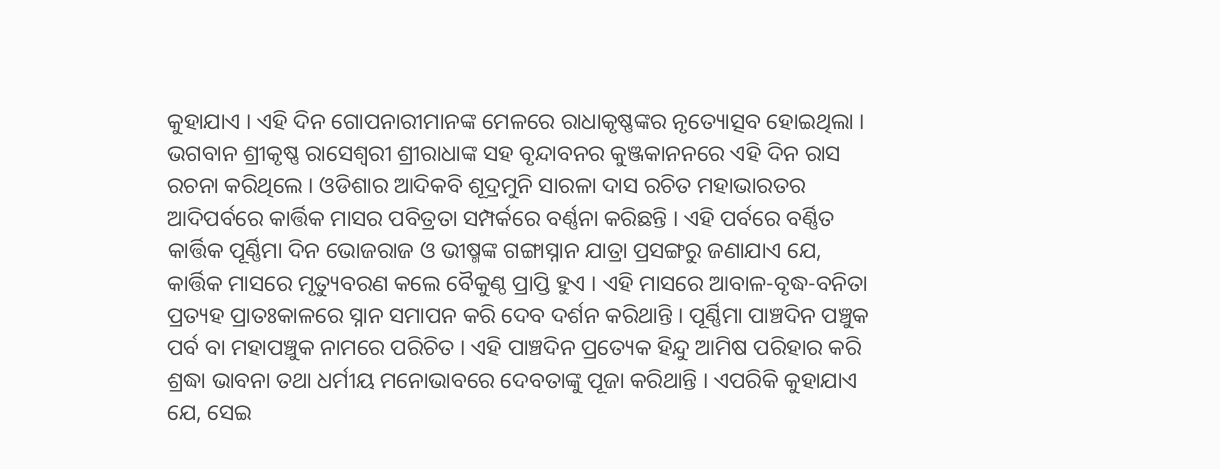କୁହାଯାଏ । ଏହି ଦିନ ଗୋପନାରୀମାନଙ୍କ ମେଳରେ ରାଧାକୃଷ୍ଣଙ୍କର ନୃତ୍ୟୋତ୍ସବ ହୋଇଥିଲା । ଭଗବାନ ଶ୍ରୀକୃଷ୍ଣ ରାସେଶ୍ବରୀ ଶ୍ରୀରାଧାଙ୍କ ସହ ବୃନ୍ଦାବନର କୁଞ୍ଜକାନନରେ ଏହି ଦିନ ରାସ ରଚନା କରିଥିଲେ । ଓଡିଶାର ଆଦିକବି ଶୂଦ୍ରମୁନି ସାରଳା ଦାସ ରଚିତ ମହାଭାରତର ଆଦିପର୍ବରେ କାର୍ତ୍ତିକ ମାସର ପବିତ୍ରତା ସମ୍ପର୍କରେ ବର୍ଣ୍ଣନା କରିଛନ୍ତି । ଏହି ପର୍ବରେ ବର୍ଣ୍ଣିତ କାର୍ତ୍ତିକ ପୂର୍ଣ୍ଣିମା ଦିନ ଭୋଜରାଜ ଓ ଭୀଷ୍ମଙ୍କ ଗଙ୍ଗାସ୍ନାନ ଯାତ୍ରା ପ୍ରସଙ୍ଗରୁ ଜଣାଯାଏ ଯେ, କାର୍ତ୍ତିକ ମାସରେ ମୃତ୍ୟୁବରଣ କଲେ ବୈକୁଣ୍ଠ ପ୍ରାପ୍ତି ହୁଏ । ଏହି ମାସରେ ଆବାଳ-ବୃଦ୍ଧ-ବନିତା ପ୍ରତ୍ୟହ ପ୍ରାତଃକାଳରେ ସ୍ନାନ ସମାପନ କରି ଦେବ ଦର୍ଶନ କରିଥାନ୍ତି । ପୂର୍ଣ୍ଣିମା ପାଞ୍ଚଦିନ ପଞ୍ଚୁକ ପର୍ବ ବା ମହାପଞ୍ଚୁକ ନାମରେ ପରିଚିତ । ଏହି ପାଞ୍ଚଦିନ ପ୍ରତ୍ୟେକ ହିନ୍ଦୁ ଆମିଷ ପରିହାର କରି ଶ୍ରଦ୍ଧା ଭାବନା ତଥା ଧର୍ମୀୟ ମନୋଭାବରେ ଦେବତାଙ୍କୁ ପୂଜା କରିଥାନ୍ତି । ଏପରିକି କୁହାଯାଏ ଯେ, ସେଇ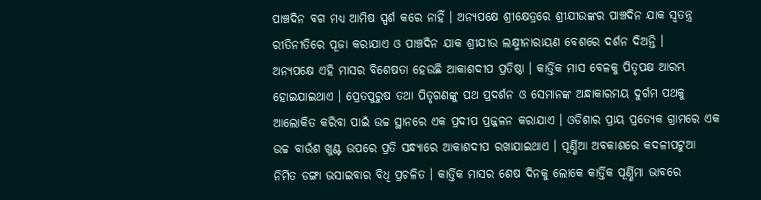ପାଞ୍ଚଦିନ ବଗ ମଧ୍ୟ ଆମିଷ ସ୍ପର୍ଶ କରେ ନାହିଁ । ଅନ୍ୟପକ୍ଷେ ଶ୍ରୀକ୍ଷେତ୍ରରେ ଶ୍ରୀଯୀଉଙ୍କର ପାଞ୍ଚଦିନ ଯାକ ସ୍ବତନ୍ତ୍ର ରୀତିନୀତିରେ ପୂଜା କରାଯାଏ ଓ ପାଞ୍ଚଦିନ ଯାକ ଶ୍ରୀଯୀଉ ଲକ୍ଷ୍ମୀନାରାୟଣ ବେଶରେ ଦର୍ଶନ ଦିଅନ୍ତି ।
ଅନ୍ୟପକ୍ଷେ ଏହି ମାସର ବିଶେଷତା ହେଉଛି ଆକାଶଦୀପ ପ୍ରତିଷ୍ଠା । କାର୍ତ୍ତିକ ମାସ ବେଳକୁ ପିତୃପକ୍ଷ ଆରମ୍ଭ ହୋଇଯାଇଥାଏ । ପ୍ରେତପୁରୁଷ ତଥା ପିତୃଗଣଙ୍କୁ ପଥ ପ୍ରଦର୍ଶନ ଓ ସେମାନଙ୍କ ଅନ୍ଧାକାରମୟ ଦୁର୍ଗମ ପଥକୁ ଆଲୋକିତ କରିବା ପାଇଁ ଉଚ୍ଚ ସ୍ଥାନରେ ଏକ ପ୍ରଦୀପ ପ୍ରଜ୍ଜଳନ କରାଯାଏ । ଓଡିଶାର ପ୍ରାୟ ପ୍ରତ୍ୟେକ ଗ୍ରାମରେ ଏକ ଉଚ୍ଚ ବାଉଁଶ ଖୁଣ୍ଟ ଉପରେ ପ୍ରତି ସନ୍ଧ୍ୟାରେ ଆକାଶଦୀପ ରଖାଯାଇଥାଏ । ପୂର୍ଣ୍ଣିଆ ଅବକାଶରେ କଦଳୀପଟୁଆ ନିର୍ମିତ ଡଙ୍ଗା ଭସାଇବାର ବିଧି ପ୍ରଚଳିତ । କାର୍ତ୍ତିକ ମାସର ଶେଷ ଦିନକୁ ଲୋକେ କାର୍ତ୍ତିକ ପୂର୍ଣ୍ଣିମା ଭାବରେ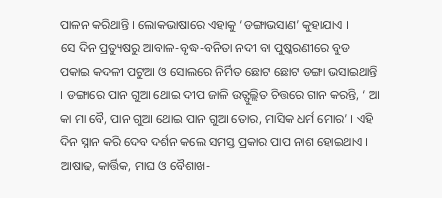ପାଳନ କରିଥାନ୍ତି । ଲୋକଭାଷାରେ ଏହାକୁ ‘ଡଙ୍ଗାଭସାଣ’ କୁହାଯାଏ ।
ସେ ଦିନ ପ୍ରତ୍ୟୁଷରୁ ଆବାଳ-ବୃଦ୍ଧ-ବନିତା ନଦୀ ବା ପୁଷ୍କରଣୀରେ ବୁଡ ପକାଇ କଦଳୀ ପଟୁଆ ଓ ସୋଲରେ ନିର୍ମିତ ଛୋଟ ଛୋଟ ଡଙ୍ଗା ଭସାଇଥାନ୍ତି । ଡଙ୍ଗାରେ ପାନ ଗୁଆ ଥୋଇ ଦୀପ ଜାଳି ଉତ୍ଫୁଲ୍ଲିତ ଚିତ୍ତରେ ଗାନ କରନ୍ତି, ‘ ଆ କା ମା ବୈ, ପାନ ଗୁଆ ଥୋଇ ପାନ ଗୁଆ ତୋର, ମାସିକ ଧର୍ମ ମୋର’ । ଏହି ଦିନ ସ୍ନାନ କରି ଦେବ ଦର୍ଶନ କଲେ ସମସ୍ତ ପ୍ରକାର ପାପ ନାଶ ହୋଇଥାଏ । ଆଷାଢ, କାର୍ତ୍ତିକ, ମାଘ ଓ ବୈଶାଖ-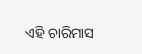ଏହି ଚାରିମାସ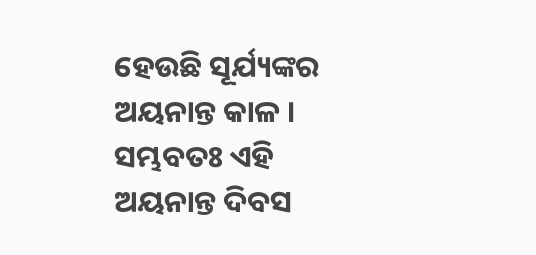ହେଉଛି ସୂର୍ଯ୍ୟଙ୍କର ଅୟନାନ୍ତ କାଳ । ସମ୍ଭବତଃ ଏହି ଅୟନାନ୍ତ ଦିବସ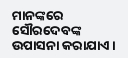ମାନଙ୍କରେ ସୌରଦେବଙ୍କ ଉପାସନା କରାଯାଏ ।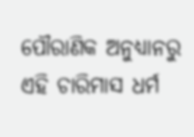ପୌରାଣିକ ଅନୁଧ୍ୟାନରୁ ଏହି ଚାରିମାସ ଧର୍ମ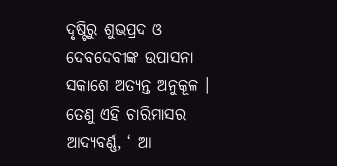ଦୃଷ୍ଟିରୁ ଶୁଭପ୍ରଦ ଓ ଦେବଦେବୀଙ୍କ ଉପାସନା ସକାଶେ ଅତ୍ୟନ୍ତ ଅନୁକୂଳ । ତେଣୁ ଏହି ଚାରିମାସର ଆଦ୍ୟବର୍ଣ୍ଣ, ‘ ଆ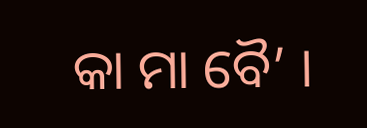କା ମା ବୈ’ ।